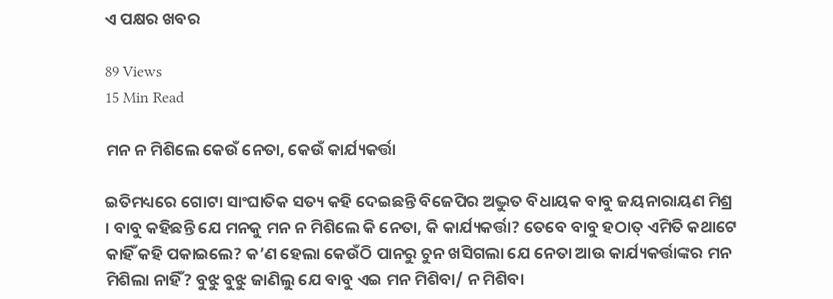ଏ ପକ୍ଷର ଖବର

89 Views
15 Min Read

ମନ ନ ମିଶିଲେ କେଉଁ ନେତା, କେଉଁ କାର୍ଯ୍ୟକର୍ତ୍ତା

ଇତିମଧ୍ୟରେ ଗୋଟା ସାଂଘାତିକ ସତ୍ୟ କହି ଦେଇଛନ୍ତି ବିଜେପିର ଅଦ୍ଭୁତ ବିଧାୟକ ବାବୁ ଜୟନାରାୟଣ ମିଶ୍ର । ବାବୁ କହିଛନ୍ତି ଯେ ମନକୁ ମନ ନ ମିଶିଲେ କି ନେତା, କି କାର୍ଯ୍ୟକର୍ତ୍ତା? ତେବେ ବାବୁ ହଠାତ୍ ଏମିତି କଥାଟେ କାହିଁ କହି ପକାଇଲେ? କ’ଣ ହେଲା କେଉଁଠି ପାନରୁ ଚୁନ ଖସିଗଲା ଯେ ନେତା ଆଉ କାର୍ଯ୍ୟକର୍ତ୍ତାଙ୍କର ମନ ମିଶିଲା ନାହିଁ? ବୁଝୁ ବୁଝୁ ଜାଣିଲୁ ଯେ ବାବୁ ଏଇ ମନ ମିଶିବା/ ନ ମିଶିବା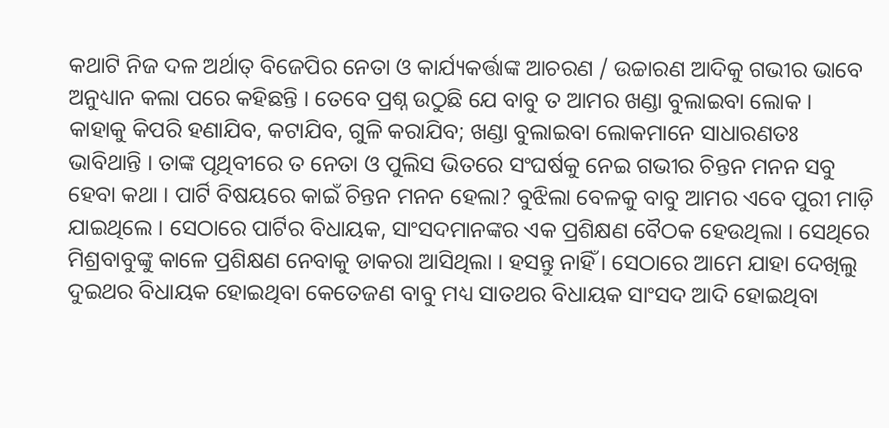କଥାଟି ନିଜ ଦଳ ଅର୍ଥାତ୍ ବିଜେପିର ନେତା ଓ କାର୍ଯ୍ୟକର୍ତ୍ତାଙ୍କ ଆଚରଣ / ଉଚ୍ଚାରଣ ଆଦିକୁ ଗଭୀର ଭାବେ ଅନୁଧ୍ୟାନ କଲା ପରେ କହିଛନ୍ତି । ତେବେ ପ୍ରଶ୍ନ ଉଠୁଛି ଯେ ବାବୁ ତ ଆମର ଖଣ୍ଡା ବୁଲାଇବା ଲୋକ । କାହାକୁ କିପରି ହଣାଯିବ, କଟାଯିବ, ଗୁଳି କରାଯିବ; ଖଣ୍ଡା ବୁଲାଇବା ଲୋକମାନେ ସାଧାରଣତଃ ଭାବିଥାନ୍ତି । ତାଙ୍କ ପୃଥିବୀରେ ତ ନେତା ଓ ପୁଲିସ ଭିତରେ ସଂଘର୍ଷକୁ ନେଇ ଗଭୀର ଚିନ୍ତନ ମନନ ସବୁ ହେବା କଥା । ପାର୍ଟି ବିଷୟରେ କାଇଁ ଚିନ୍ତନ ମନନ ହେଲା? ବୁଝିଲା ବେଳକୁ ବାବୁ ଆମର ଏବେ ପୁରୀ ମାଡ଼ି ଯାଇଥିଲେ । ସେଠାରେ ପାର୍ଟିର ବିଧାୟକ, ସାଂସଦମାନଙ୍କର ଏକ ପ୍ରଶିକ୍ଷଣ ବୈଠକ ହେଉଥିଲା । ସେଥିରେ ମିଶ୍ରବାବୁଙ୍କୁ କାଳେ ପ୍ରଶିକ୍ଷଣ ନେବାକୁ ଡାକରା ଆସିଥିଲା । ହସନ୍ତୁ ନାହିଁ । ସେଠାରେ ଆମେ ଯାହା ଦେଖିଲୁ ଦୁଇଥର ବିଧାୟକ ହୋଇଥିବା କେତେଜଣ ବାବୁ ମଧ୍ୟ ସାତଥର ବିଧାୟକ ସାଂସଦ ଆଦି ହୋଇଥିବା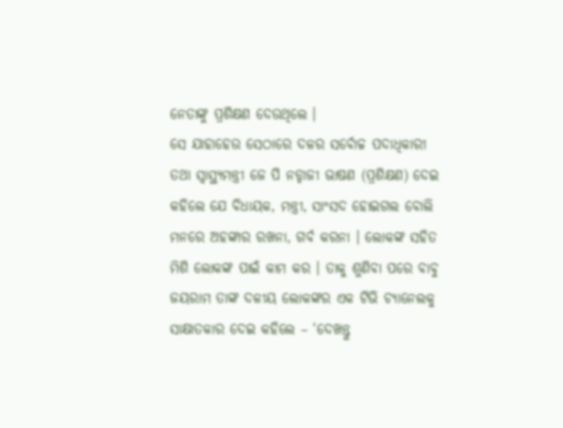ନେତାଙ୍କୁ ପ୍ରଶିକ୍ଷଣ ଦେଉଥିଲେ ।
ସେ ଯାହାହେଉ ସେଠାରେ ଦଳର ସର୍ବୋଚ୍ଚ ପଦାଧିକାରୀ ତଥା ସ୍ୱାସ୍ଥ୍ୟମନ୍ତ୍ରୀ ଜେ ପି ନଡ୍ଡାଜୀ ଭାଷଣ (ପ୍ରଶିକ୍ଷଣ) ଦେଇ କହିଲେ ଯେ ବିଧାୟକ, ମନ୍ତ୍ରୀ, ସାଂସଦ ହୋଇଗଲ ବୋଲି ମନରେ ଅହଙ୍କାର ରଖନା, ଗର୍ବ କରନା । ଲୋକଙ୍କ ସହିତ ମିଶି ଲୋକଙ୍କ ପାଇଁ କାମ କର । ତାକୁ ଶୁଣିବା ପରେ ବାବୁ ଜୟରାମ ତାଙ୍କ ଦଳୀୟ ଲୋକଙ୍କର ଏକ ଟିଭି ଚ୍ୟାନେଲକୁ ସାକ୍ଷାତକାର ଦେଇ କହିଲେ – ‘ଦେଖନ୍ତୁ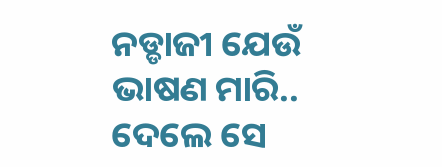ନଡ୍ଡାଜୀ ଯେଉଁ ଭାଷଣ ମାରି.. ଦେଲେ ସେ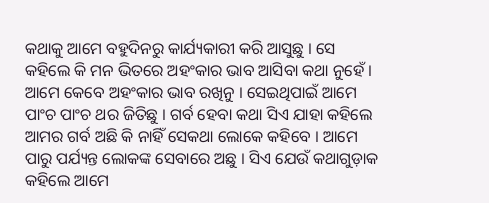କଥାକୁ ଆମେ ବହୁଦିନରୁ କାର୍ଯ୍ୟକାରୀ କରି ଆସୁଛୁ । ସେ କହିଲେ କି ମନ ଭିତରେ ଅହଂକାର ଭାବ ଆସିବା କଥା ନୁହେଁ । ଆମେ କେବେ ଅହଂକାର ଭାବ ରଖିନୁ । ସେଇଥିପାଇଁ ଆମେ ପାଂଚ ପାଂଚ ଥର ଜିତିଛୁ । ଗର୍ବ ହେବା କଥା ସିଏ ଯାହା କହିଲେ ଆମର ଗର୍ବ ଅଛି କି ନାହିଁ ସେକଥା ଲୋକେ କହିବେ । ଆମେ ପାରୁ ପର୍ଯ୍ୟନ୍ତ ଲୋକଙ୍କ ସେବାରେ ଅଛୁ । ସିଏ ଯେଉଁ କଥାଗୁଡ଼ାକ କହିଲେ ଆମେ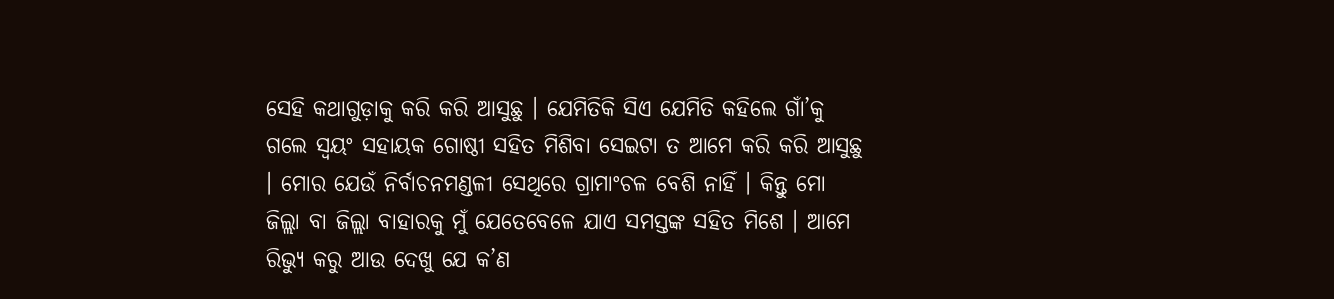ସେହି କଥାଗୁଡ଼ାକୁ କରି କରି ଆସୁଛୁ । ଯେମିତିକି ସିଏ ଯେମିତି କହିଲେ ଗାଁ’କୁ ଗଲେ ସ୍ୱୟଂ ସହାୟକ ଗୋଷ୍ଠୀ ସହିତ ମିଶିବା ସେଇଟା ତ ଆମେ କରି କରି ଆସୁଛୁ । ମୋର ଯେଉଁ ନିର୍ବାଚନମଣ୍ଡଳୀ ସେଥିରେ ଗ୍ରାମାଂଚଳ ବେଶି ନାହିଁ । କିନ୍ତୁ ମୋ ଜିଲ୍ଲା ବା ଜିଲ୍ଲା ବାହାରକୁ ମୁଁ ଯେତେବେଳେ ଯାଏ ସମସ୍ତଙ୍କ ସହିତ ମିଶେ । ଆମେ ରିଭ୍ୟୁ କରୁ ଆଉ ଦେଖୁ ଯେ କ’ଣ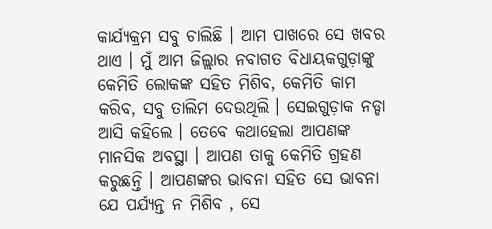କାର୍ଯ୍ୟକ୍ରମ ସବୁ ଚାଲିଛି । ଆମ ପାଖରେ ସେ ଖବର ଥାଏ । ମୁଁ ଆମ ଜିଲ୍ଲାର ନବାଗତ ବିଧାୟକଗୁଡ଼ାଙ୍କୁ କେମିତି ଲୋକଙ୍କ ସହିତ ମିଶିବ, କେମିତି କାମ କରିବ, ସବୁ ତାଲିମ ଦେଉଥିଲି । ସେଇଗୁଡ଼ାକ ନଡ୍ଡା ଆସି କହିଲେ । ତେବେ କଥାହେଲା ଆପଣଙ୍କ ମାନସିକ ଅବସ୍ଥା । ଆପଣ ତାକୁ କେମିତି ଗ୍ରହଣ କରୁଛନ୍ତି । ଆପଣଙ୍କର ଭାବନା ସହିତ ସେ ଭାବନା ଯେ ପର୍ଯ୍ୟନ୍ତ ନ ମିଶିବ , ସେ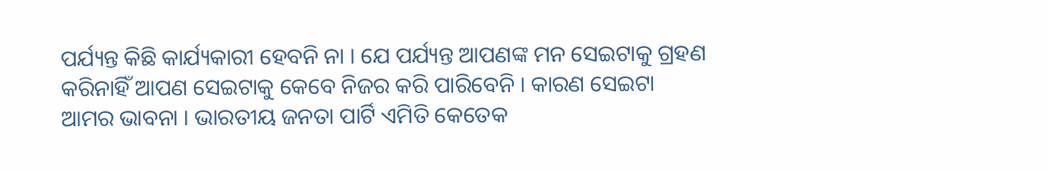ପର୍ଯ୍ୟନ୍ତ କିଛି କାର୍ଯ୍ୟକାରୀ ହେବନି ନା । ଯେ ପର୍ଯ୍ୟନ୍ତ ଆପଣଙ୍କ ମନ ସେଇଟାକୁ ଗ୍ରହଣ କରିନାହିଁ ଆପଣ ସେଇଟାକୁ କେବେ ନିଜର କରି ପାରିବେନି । କାରଣ ସେଇଟା ଆମର ଭାବନା । ଭାରତୀୟ ଜନତା ପାର୍ଟି ଏମିତି କେତେକ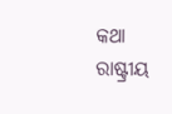କଥା ରାଷ୍ଟ୍ରୀୟ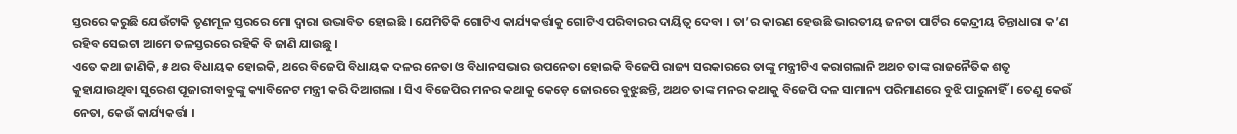ସ୍ତରରେ କରୁଛି ଯେଉଁଟାକି ତୃଣମୂଳ ସ୍ତରରେ ମୋ ଦ୍ୱାରା ଉଦ୍ଭାବିତ ହୋଇଛି । ଯେମିତିକି ଗୋଟିଏ କାର୍ଯ୍ୟକର୍ତ୍ତାକୁ ଗୋଟିଏ ପରିବାରର ଦାୟିତ୍ୱ ଦେବା । ତା’ର କାରଣ ହେଉଛି ଭାରତୀୟ ଜନତା ପାର୍ଟିର କେନ୍ଦ୍ରୀୟ ଚିନ୍ତାଧାରା କ’ଣ ରହିବ ସେଇଟା ଆମେ ତଳସ୍ତରରେ ରହିକି ବି ଜାଣି ଯାଉଛୁ ।
ଏତେ କଥା ଜାଣିକି, ୫ ଥର ବିଧାୟକ ହୋଇକି, ଥରେ ବିଜେପି ବିଧାୟକ ଦଳର ନେତା ଓ ବିଧାନସଭାର ଉପନେତା ହୋଇକି ବିଜେପି ରାଜ୍ୟ ସରକାରରେ ତାଙ୍କୁ ମନ୍ତ୍ରୀଟିଏ କରାଗଲାନି ଅଥଚ ତାଙ୍କ ରାଜନୈତିକ ଶତୃ କୁହାଯାଉଥିବା ସୁରେଶ ପୂଜାରୀବାବୁଙ୍କୁ କ୍ୟାବିନେଟ ମନ୍ତ୍ରୀ କରି ଦିଆଗଲା । ସିଏ ବିଜେପିର ମନର କଥାକୁ କେଡ଼େ ଜୋରରେ ବୁଝୁଛନ୍ତି, ଅଥଚ ତାଙ୍କ ମନର କଥାକୁ ବିଜେପି ଦଳ ସାମାନ୍ୟ ପରିମାଣରେ ବୁଝି ପାରୁନାହିଁ । ତେଣୁ କେଉଁ ନେତା, କେଉଁ କାର୍ଯ୍ୟକର୍ତ୍ତା ।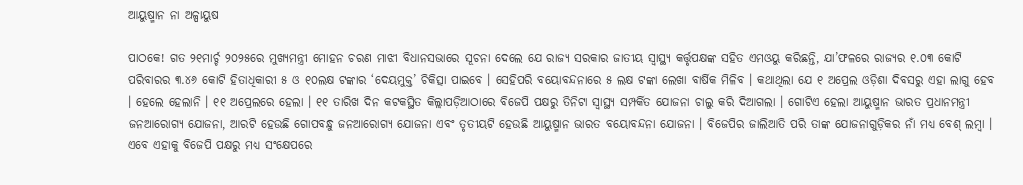ଆୟୁଷ୍ମାନ ନା ଅଳ୍ପାୟୁଷ

ପାଠକେ! ଗତ ୨୧ମାର୍ଚ୍ଚ ୨୦୨୫ରେ ମୁଖ୍ୟମନ୍ତ୍ରୀ ମୋହନ ଚରଣ ମାଝୀ ବିଧାନସଭାରେ ସୂଚନା ଦେଲେ ଯେ ରାଜ୍ୟ ସରକାର ଜାତୀୟ ସ୍ୱାସ୍ଥ୍ୟ କର୍ତ୍ତୃପକ୍ଷଙ୍କ ସହିତ ଏମଓୟୁ କରିଛନ୍ତି, ଯା’ଫଳରେ ରାଜ୍ୟର ୧.୦୩ କୋଟି ପରିବାରର ୩.୪୬ କୋଟି ହିତାଧିକାରୀ ୫ ଓ ୧୦ଲକ୍ଷ ଟଙ୍କାର ‘ଦେୟମୁକ୍ତ’ ଚିକିତ୍ସା ପାଇବେ । ସେହିପରି ବୟୋବନ୍ଦନାରେ ୫ ଲକ୍ଷ ଟଙ୍କା ଲେଖା ବାର୍ଷିକ ମିଳିବ । କଥାଥିଲା ଯେ ୧ ଅପ୍ରେଲ ଓଡ଼ିଶା ଦିବସରୁ ଏହା ଲାଗୁ ହେବ । ହେଲେ ହେଲାନି । ୧୧ ଅପ୍ରେଲରେ ହେଲା । ୧୧ ତାରିଖ ଦିନ କଟକସ୍ଥିତ କିଲ୍ଲାପଡ଼ିଆଠାରେ ବିଜେପି ପକ୍ଷରୁ ତିନିଟା ସ୍ୱାସ୍ଥ୍ୟ ସମ୍ପର୍କିତ ଯୋଜନା ଚାଲୁ କରି ଦିଆଗଲା । ଗୋଟିଏ ହେଲା ଆୟୁଷ୍ମାନ ଭାରତ ପ୍ରଧାନମନ୍ତ୍ରୀ ଜନଆରୋଗ୍ୟ ଯୋଜନା, ଆରଟି ହେଉଛି ଗୋପବନ୍ଧୁ ଜନଆରୋଗ୍ୟ ଯୋଜନା ଏବଂ ତୃତୀୟଟି ହେଉଛି ଆୟୁଷ୍ମାନ ଭାରତ ବୟୋବନ୍ଦନା ଯୋଜନା । ବିଜେପିର ଜାଲିଆତି ପରି ତାଙ୍କ ଯୋଜନାଗୁଡ଼ିକର ନାଁ ମଧ୍ୟ ବେଶ୍ ଲମ୍ବା । ଏବେ ଏହାକୁ ବିଜେପି ପକ୍ଷରୁ ମଧ୍ୟ ସଂକ୍ଷେପରେ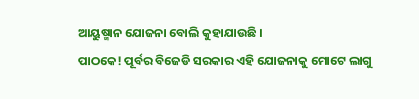ଆୟୁଷ୍ମାନ ଯୋଜନା ବୋଲି କୁହାଯାଉଛି ।
ପାଠକେ! ପୂର୍ବର ବିଜେଡି ସରକାର ଏହି ଯୋଜନାକୁ ମୋଟେ ଲାଗୁ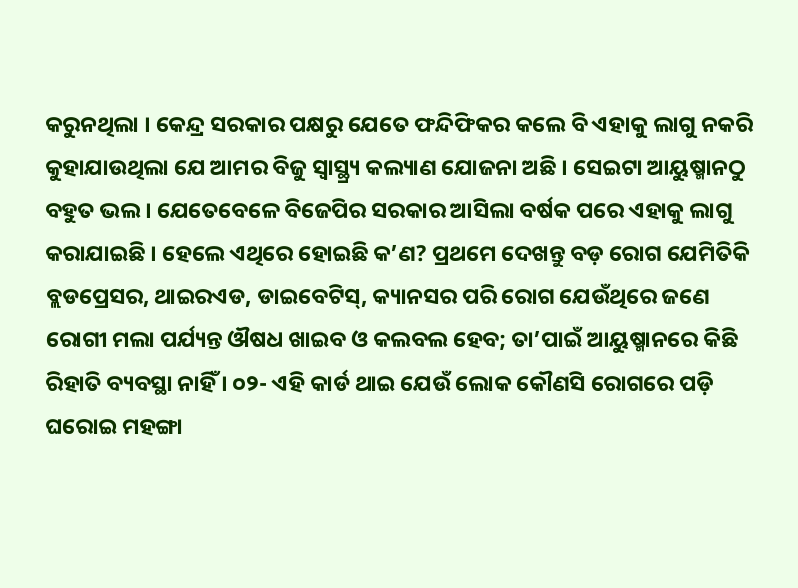କରୁନଥିଲା । କେନ୍ଦ୍ର ସରକାର ପକ୍ଷରୁ ଯେତେ ଫନ୍ଦିଫିକର କଲେ ବି ଏହାକୁ ଲାଗୁ ନକରି କୁହାଯାଉଥିଲା ଯେ ଆମର ବିଜୁ ସ୍ୱାସ୍ଥ୍ର୍ୟ କଲ୍ୟାଣ ଯୋଜନା ଅଛି । ସେଇଟା ଆୟୁଷ୍ମାନଠୁ ବହୁତ ଭଲ । ଯେତେବେଳେ ବିଜେପିର ସରକାର ଆସିଲା ବର୍ଷକ ପରେ ଏହାକୁ ଲାଗୁ କରାଯାଇଛି । ହେଲେ ଏଥିରେ ହୋଇଛି କ’ଣ? ପ୍ରଥମେ ଦେଖନ୍ତୁ ବଡ଼ ରୋଗ ଯେମିତିକି ବ୍ଲଡପ୍ରେସର, ଥାଇରଏଡ, ଡାଇବେଟିସ୍, କ୍ୟାନସର ପରି ରୋଗ ଯେଉଁଥିରେ ଜଣେ ରୋଗୀ ମଲା ପର୍ଯ୍ୟନ୍ତ ଔଷଧ ଖାଇବ ଓ କଲବଲ ହେବ; ତା’ପାଇଁ ଆୟୁଷ୍ମାନରେ କିଛି ରିହାତି ବ୍ୟବସ୍ଥା ନାହିଁ । ୦୨- ଏହି କାର୍ଡ ଥାଇ ଯେଉଁ ଲୋକ କୌଣସି ରୋଗରେ ପଡ଼ି ଘରୋଇ ମହଙ୍ଗା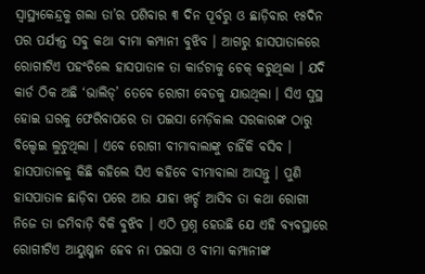ସ୍ୱାସ୍ଥ୍ୟକେନ୍ଦ୍ରକୁ ଗଲା ତା’ର ପଶିବାର ୩ ଦିନ ପୂର୍ବରୁ ଓ ଛାଡ଼ିବାର ୧୫ଦିନ ପର ପର୍ଯ୍ୟନ୍ତ ସବୁ କଥା ବୀମା କମ୍ପାନୀ ବୁଝିବ । ଆଗରୁ ହାସପାତାଳରେ ରୋଗୀଟିଏ ପହଂଚିଲେ ହାସପାତାଳ ତା କାର୍ଡଟାକୁ ଚେକ୍ କରୁଥିଲା । ଯଦି କାର୍ଡ ଠିକ ଅଛି ‘ଭାଲିଡ୍’ ତେବେ ରୋଗୀ ବେଡକୁ ଯାଉଥିଲା । ସିଏ ସୁସ୍ଥ ହୋଇ ଘରକୁ ଫେରିବାପରେ ତା ପଇସା ମେଡ଼ିକାଲ ସରକାରଙ୍କ ଠାରୁ ବିଲ୍ଦେଇ ଲୁଟୁଥିଲା । ଏବେ ରୋଗୀ ବୀମାବାଲାଙ୍କୁ ଚାହିଁକି ବସିବ । ହାସପାତାଳକୁ କିଛି କହିଲେ ସିଏ କହିବେ ବୀମାବାଲା ଆସନ୍ତୁ । ପୁଣି ହାସପାତାଳ ଛାଡ଼ିବା ପରେ ଆଉ ଯାହା ଖର୍ଚ୍ଚ ଆସିବ ତା କଥା ରୋଗୀ ନିଜେ ତା ଜମିବାଡ଼ି ବିକି ବୁଝିବ । ଏଠି ପ୍ରଶ୍ନ ହେଉଛି ଯେ ଏହି ବ୍ୟବସ୍ଥାରେ ରୋଗୀଟିଏ ଆୟୁଷ୍ମାନ ହେବ ନା ପଇସା ଓ ବୀମା କମ୍ପାନୀଙ୍କ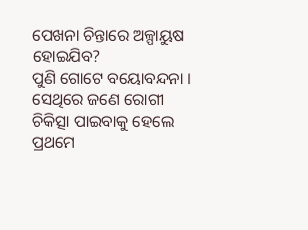ପେଖନା ଚିନ୍ତାରେ ଅଳ୍ପାୟୁଷ ହୋଇଯିବ?
ପୁଣି ଗୋଟେ ବୟୋବନ୍ଦନା । ସେଥିରେ ଜଣେ ରୋଗୀ ଚିକିତ୍ସା ପାଇବାକୁ ହେଲେ ପ୍ରଥମେ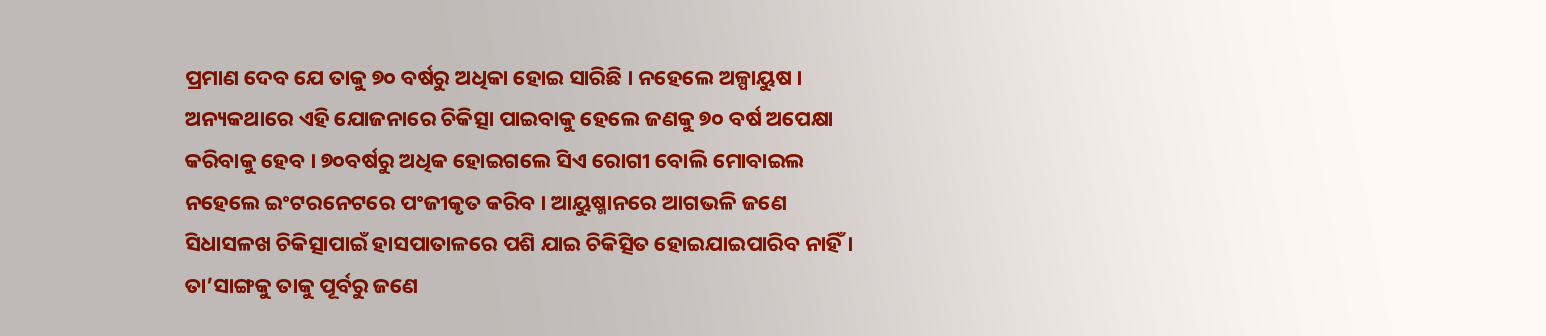ପ୍ରମାଣ ଦେବ ଯେ ତାକୁ ୭୦ ବର୍ଷରୁ ଅଧିକା ହୋଇ ସାରିଛି । ନହେଲେ ଅଳ୍ପାୟୁଷ । ଅନ୍ୟକଥାରେ ଏହି ଯୋଜନାରେ ଚିକିତ୍ସା ପାଇବାକୁ ହେଲେ ଜଣକୁ ୭୦ ବର୍ଷ ଅପେକ୍ଷା କରିବାକୁ ହେବ । ୭୦ବର୍ଷରୁ ଅଧିକ ହୋଇଗଲେ ସିଏ ରୋଗୀ ବୋଲି ମୋବାଇଲ ନହେଲେ ଇଂଟରନେଟରେ ପଂଜୀକୃତ କରିବ । ଆୟୁଷ୍ମାନରେ ଆଗଭଳି ଜଣେ ସିଧାସଳଖ ଚିକିତ୍ସାପାଇଁ ହାସପାତାଳରେ ପଶି ଯାଇ ଚିକିତ୍ସିତ ହୋଇଯାଇପାରିବ ନାହିଁ । ତା’ସାଙ୍ଗକୁ ତାକୁ ପୂର୍ବରୁ ଜଣେ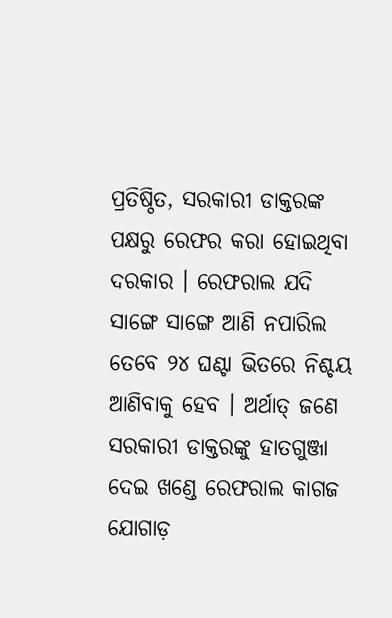ପ୍ରତିଷ୍ଠିତ, ସରକାରୀ ଡାକ୍ତରଙ୍କ ପକ୍ଷରୁ ରେଫର କରା ହୋଇଥିବା ଦରକାର । ରେଫରାଲ ଯଦି ସାଙ୍ଗେ ସାଙ୍ଗେ ଆଣି ନପାରିଲ ତେବେ ୨୪ ଘଣ୍ଟା ଭିତରେ ନିଶ୍ଚୟ ଆଣିବାକୁ ହେବ । ଅର୍ଥାତ୍ ଜଣେ ସରକାରୀ ଡାକ୍ତରଙ୍କୁ ହାତଗୁଞ୍ଜା ଦେଇ ଖଣ୍ଡେ ରେଫରାଲ କାଗଜ ଯୋଗାଡ଼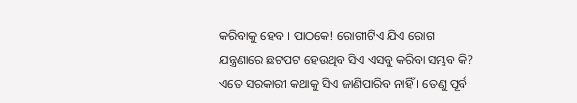କରିବାକୁ ହେବ । ପାଠକେ! ରୋଗୀଟିଏ ଯିଏ ରୋଗ ଯନ୍ତ୍ରଣାରେ ଛଟପଟ ହେଉଥିବ ସିଏ ଏସବୁ କରିବା ସମ୍ଭବ କି? ଏତେ ସରକାରୀ କଥାକୁ ସିଏ ଜାଣିପାରିବ ନାହିଁ । ତେଣୁ ପୂର୍ବ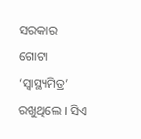ସରକାର ଗୋଟା ‘ସ୍ୱାସ୍ଥ୍ୟମିତ୍ର’ ରଖୁଥିଲେ । ସିଏ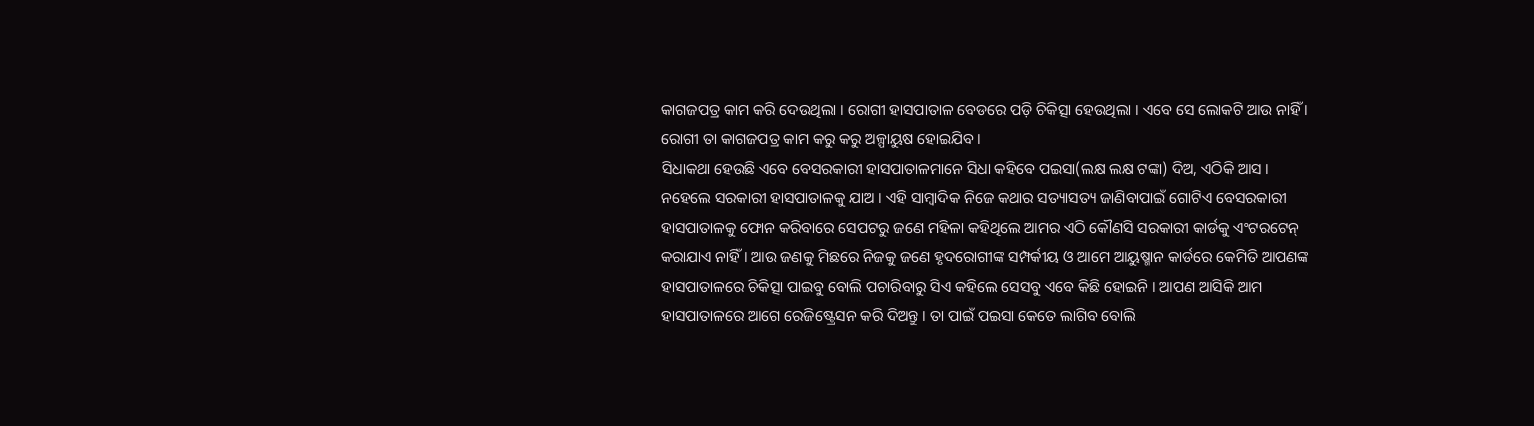କାଗଜପତ୍ର କାମ କରି ଦେଉଥିଲା । ରୋଗୀ ହାସପାତାଳ ବେଡରେ ପଡ଼ି ଚିକିତ୍ସା ହେଉଥିଲା । ଏବେ ସେ ଲୋକଟି ଆଉ ନାହିଁ । ରୋଗୀ ତା କାଗଜପତ୍ର କାମ କରୁ କରୁ ଅଳ୍ପାୟୁଷ ହୋଇଯିବ ।
ସିଧାକଥା ହେଉଛି ଏବେ ବେସରକାରୀ ହାସପାତାଳମାନେ ସିଧା କହିବେ ପଇସା(ଲକ୍ଷ ଲକ୍ଷ ଟଙ୍କା) ଦିଅ, ଏଠିକି ଆସ । ନହେଲେ ସରକାରୀ ହାସପାତାଳକୁ ଯାଅ । ଏହି ସାମ୍ବାଦିକ ନିଜେ କଥାର ସତ୍ୟାସତ୍ୟ ଜାଣିବାପାଇଁ ଗୋଟିଏ ବେସରକାରୀ ହାସପାତାଳକୁ ଫୋନ କରିବାରେ ସେପଟରୁ ଜଣେ ମହିଳା କହିଥିଲେ ଆମର ଏଠି କୌଣସି ସରକାରୀ କାର୍ଡକୁ ଏଂଟରଟେନ୍ କରାଯାଏ ନାହିଁ । ଆଉ ଜଣକୁ ମିଛରେ ନିଜକୁ ଜଣେ ହୃଦରୋଗୀଙ୍କ ସମ୍ପର୍କୀୟ ଓ ଆମେ ଆୟୁଷ୍ମାନ କାର୍ଡରେ କେମିତି ଆପଣଙ୍କ ହାସପାତାଳରେ ଚିକିତ୍ସା ପାଇବୁ ବୋଲି ପଚାରିବାରୁ ସିଏ କହିଲେ ସେସବୁ ଏବେ କିଛି ହୋଇନି । ଆପଣ ଆସିକି ଆମ ହାସପାତାଳରେ ଆଗେ ରେଜିଷ୍ଟ୍ରେସନ କରି ଦିଅନ୍ତୁ । ତା ପାଇଁ ପଇସା କେତେ ଲାଗିବ ବୋଲି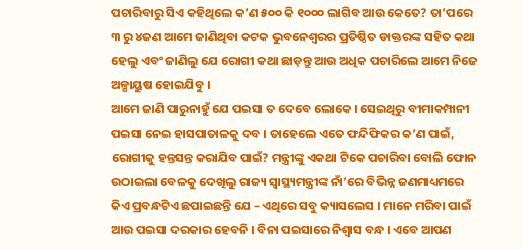ପଚାରିବାରୁ ସିଏ କହିଥିଲେ କ’ଣ ୫୦୦ କି ୧୦୦୦ ଲାଗିବ ଆଉ କେତେ? ତା’ପରେ ୩ ରୁ ୪ଜଣ ଆମେ ଜାଣିଥିବା କଟକ ଭୁବନେଶ୍ୱରର ପ୍ରତିଷ୍ଠିତ ଡାକ୍ତରଙ୍କ ସହିତ କଥା ହେଲୁ ଏବଂ ଜାଣିଲୁ ଯେ ରୋଗୀ କଥା ଛାଡ଼ନ୍ତୁ ଆଉ ଅଧିକ ପଚାରିଲେ ଆମେ ନିଜେ ଅଳ୍ପାୟୁଷ ହୋଇଯିବୁ ।
ଆମେ ଜାଣି ପାରୁନାହୁଁ ଯେ ପଇସା ତ ଦେବେ ଲୋକେ । ସେଇଥିରୁ ବୀମାକମ୍ପାନୀ ପଇସା ନେଇ ହାସପାତାଳକୁ ଦବ । ତାହେଲେ ଏତେ ଫନ୍ଦିଫିକର କ’ଣ ପାଇଁ, ରୋଗୀକୁ ହନ୍ତସନ୍ତ କରାଯିବ ପାଇଁ? ମନ୍ତ୍ରୀଙ୍କୁ ଏକଥା ଟିକେ ପଚାରିବା ବୋଲି ଫୋନ ଉଠାଇଲା ବେଳକୁ ଦେଖିଲୁ ରାଜ୍ୟ ସ୍ୱାସ୍ଥ୍ୟମନ୍ତ୍ରୀଙ୍କ ନାଁ’ରେ ବିଭିନ୍ନ ଜଣମାଧ୍ୟମରେ କିଏ ପ୍ରବନ୍ଧଟିଏ ଛପାଇଛନ୍ତି ଯେ – ଏଥିରେ ସବୁ କ୍ୟାସଲେସ । ମାନେ ମରିବା ପାଇଁ ଆଉ ପଇସା ଦରକାର ହେବନି । ବିନା ପଇସାରେ ନିଶ୍ୱାସ ବନ୍ଧ । ଏବେ ଆପଣ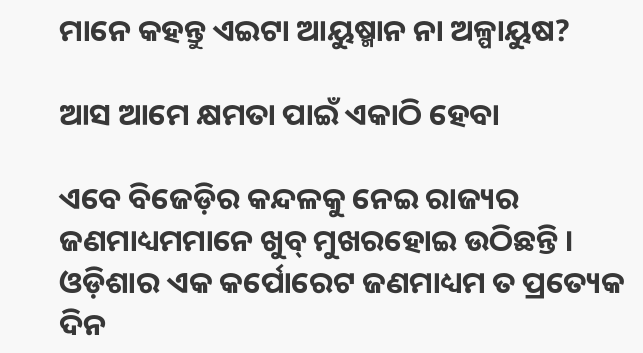ମାନେ କହନ୍ତୁ ଏଇଟା ଆୟୁଷ୍ମାନ ନା ଅଳ୍ପାୟୁଷ?

ଆସ ଆମେ କ୍ଷମତା ପାଇଁ ଏକାଠି ହେବା

ଏବେ ବିଜେଡ଼ିର କନ୍ଦଳକୁ ନେଇ ରାଜ୍ୟର ଜଣମାଧ୍ୟମମାନେ ଖୁବ୍ ମୁଖରହୋଇ ଉଠିଛନ୍ତି । ଓଡ଼ିଶାର ଏକ କର୍ପୋରେଟ ଜଣମାଧ୍ୟମ ତ ପ୍ରତ୍ୟେକ ଦିନ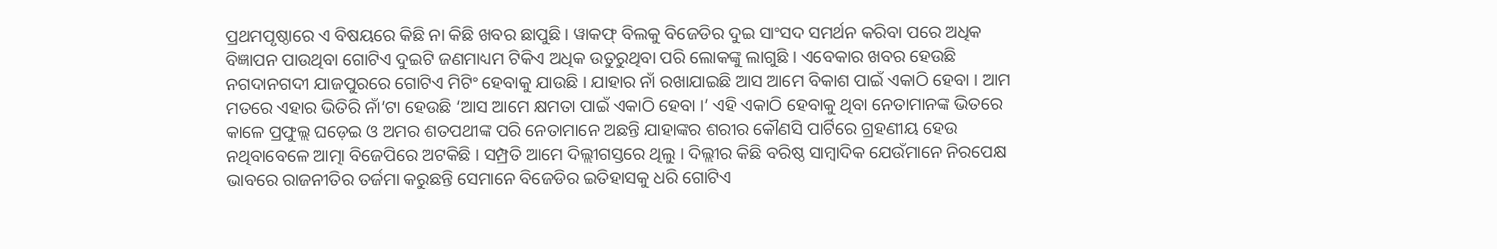ପ୍ରଥମପୃଷ୍ଠାରେ ଏ ବିଷୟରେ କିଛି ନା କିଛି ଖବର ଛାପୁଛି । ୱାକଫ୍ ବିଲକୁ ବିଜେଡିର ଦୁଇ ସାଂସଦ ସମର୍ଥନ କରିବା ପରେ ଅଧିକ ବିଜ୍ଞାପନ ପାଉଥିବା ଗୋଟିଏ ଦୁଇଟି ଜଣମାଧ୍ୟମ ଟିକିଏ ଅଧିକ ଉତୁରୁଥିବା ପରି ଲୋକଙ୍କୁ ଲାଗୁଛି । ଏବେକାର ଖବର ହେଉଛି ନଗଦାନଗଦୀ ଯାଜପୁରରେ ଗୋଟିଏ ମିଟିଂ ହେବାକୁ ଯାଉଛି । ଯାହାର ନାଁ ରଖାଯାଇଛି ଆସ ଆମେ ବିକାଶ ପାଇଁ ଏକାଠି ହେବା । ଆମ ମତରେ ଏହାର ଭିତିରି ନାଁ’ଟା ହେଉଛି ‘ଆସ ଆମେ କ୍ଷମତା ପାଇଁ ଏକାଠି ହେବା ।’ ଏହି ଏକାଠି ହେବାକୁ ଥିବା ନେତାମାନଙ୍କ ଭିତରେ କାଳେ ପ୍ରଫୁଲ୍ଲ ଘଡ଼େଇ ଓ ଅମର ଶତପଥୀଙ୍କ ପରି ନେତାମାନେ ଅଛନ୍ତି ଯାହାଙ୍କର ଶରୀର କୌଣସି ପାର୍ଟିରେ ଗ୍ରହଣୀୟ ହେଉ ନଥିବାବେଳେ ଆତ୍ମା ବିଜେପିରେ ଅଟକିଛି । ସମ୍ପ୍ରତି ଆମେ ଦିଲ୍ଲୀଗସ୍ତରେ ଥିଲୁ । ଦିଲ୍ଲୀର କିଛି ବରିଷ୍ଠ ସାମ୍ବାଦିକ ଯେଉଁମାନେ ନିରପେକ୍ଷ ଭାବରେ ରାଜନୀତିର ତର୍ଜମା କରୁଛନ୍ତି ସେମାନେ ବିଜେଡିର ଇତିହାସକୁ ଧରି ଗୋଟିଏ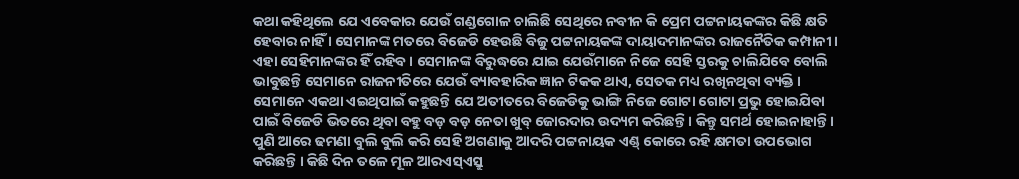କଥା କହିଥିଲେ ଯେ ଏବେକାର ଯେଉଁ ଗଣ୍ଡଗୋଳ ଚାଲିଛି ସେଥିରେ ନବୀନ କି ପ୍ରେମ ପଟ୍ଟନାୟକଙ୍କର କିଛି କ୍ଷତି ହେବାର ନାହିଁ । ସେମାନଙ୍କ ମତରେ ବିଜେଡି ହେଉଛି ବିଜୁ ପଟ୍ଟନାୟକଙ୍କ ଦାୟାଦମାନଙ୍କର ରାଜନୈତିକ କମ୍ପାନୀ । ଏହା ସେହିମାନଙ୍କର ହିଁ ରହିବ । ସେମାନଙ୍କ ବିରୁଦ୍ଧରେ ଯାଇ ଯେଉଁମାନେ ନିଜେ ସେହି ସ୍ତରକୁ ଚାଲିଯିବେ ବୋଲି ଭାବୁଛନ୍ତି ସେମାନେ ରାଜନୀତିରେ ଯେଉଁ ବ୍ୟାବହାରିକ ଜ୍ଞାନ ଟିକକ ଥାଏ, ସେତକ ମଧ୍ୟ ରଖିନଥିବା ବ୍ୟକ୍ତି । ସେମାନେ ଏକଥା ଏଇଥିପାଇଁ କହୁଛନ୍ତି ଯେ ଅତୀତରେ ବିଜେଡିକୁ ଭାଙ୍ଗି ନିଜେ ଗୋଟା ଗୋଟା ପ୍ରଭୁ ହୋଇଯିବା ପାଇଁ ବିଜେଡି ଭିତରେ ଥିବା ବହୁ ବଡ଼ ବଡ଼ ନେତା ଖୁବ୍ ଜୋରଦାର ଉଦ୍ୟମ କରିଛନ୍ତି । କିନ୍ତୁ ସମର୍ଥ ହୋଇନାହାନ୍ତି । ପୁଣି ଆରେ ଢମଣା ବୁଲି ବୁଲି କରି ସେହି ଅଗଣାକୁ ଆଦରି ପଟ୍ଟନାୟକ ଏଣ୍ଡ୍ କୋରେ ରହି କ୍ଷମତା ଉପଭୋଗ କରିଛନ୍ତି । କିଛି ଦିନ ତଳେ ମୂଳ ଆରଏସ୍ଏସ୍ରୁ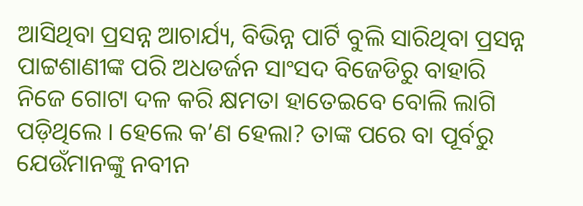ଆସିଥିବା ପ୍ରସନ୍ନ ଆଚାର୍ଯ୍ୟ, ବିଭିନ୍ନ ପାର୍ଟି ବୁଲି ସାରିଥିବା ପ୍ରସନ୍ନ ପାଟ୍ଟଶାଣୀଙ୍କ ପରି ଅଧଡର୍ଜନ ସାଂସଦ ବିଜେଡିରୁ ବାହାରି ନିଜେ ଗୋଟା ଦଳ କରି କ୍ଷମତା ହାତେଇବେ ବୋଲି ଲାଗି ପଡ଼ିଥିଲେ । ହେଲେ କ’ଣ ହେଲା? ତାଙ୍କ ପରେ ବା ପୂର୍ବରୁ ଯେଉଁମାନଙ୍କୁ ନବୀନ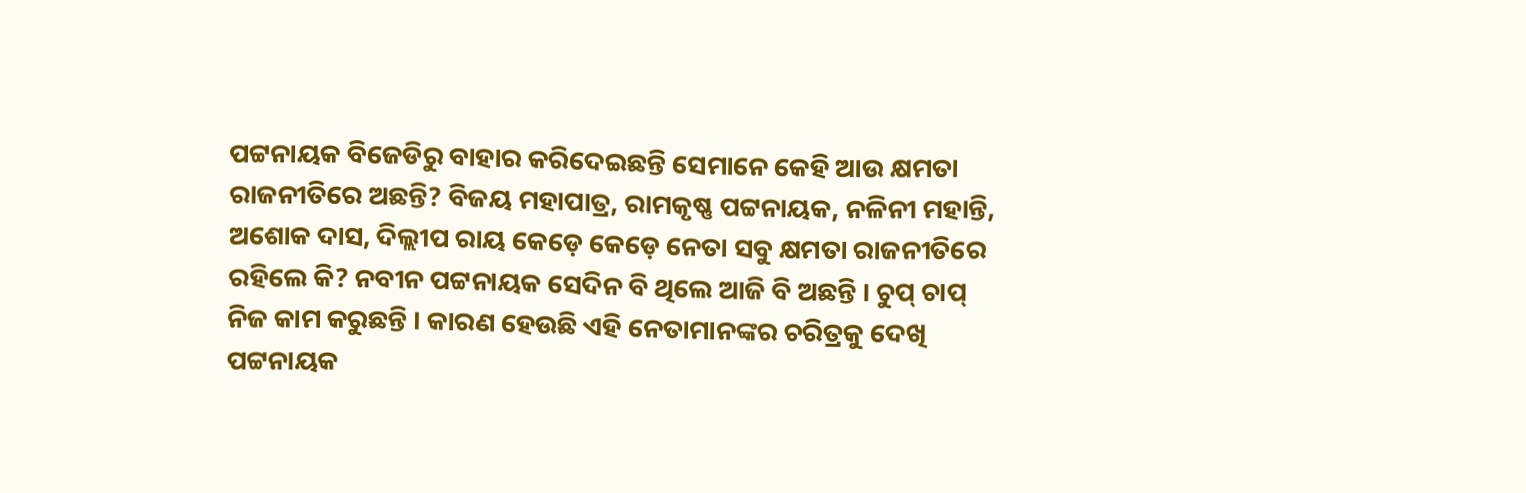ପଟ୍ଟନାୟକ ବିଜେଡିରୁ ବାହାର କରିଦେଇଛନ୍ତି ସେମାନେ କେହି ଆଉ କ୍ଷମତା ରାଜନୀତିରେ ଅଛନ୍ତି? ବିଜୟ ମହାପାତ୍ର, ରାମକୃଷ୍ଣ ପଟ୍ଟନାୟକ, ନଳିନୀ ମହାନ୍ତି, ଅଶୋକ ଦାସ, ଦିଲ୍ଲୀପ ରାୟ କେଡ଼େ କେଡ଼େ ନେତା ସବୁ କ୍ଷମତା ରାଜନୀତିରେ ରହିଲେ କି? ନବୀନ ପଟ୍ଟନାୟକ ସେଦିନ ବି ଥିଲେ ଆଜି ବି ଅଛନ୍ତି । ଚୁପ୍ ଚାପ୍ ନିଜ କାମ କରୁଛନ୍ତି । କାରଣ ହେଉଛି ଏହି ନେତାମାନଙ୍କର ଚରିତ୍ରକୁ ଦେଖି ପଟ୍ଟନାୟକ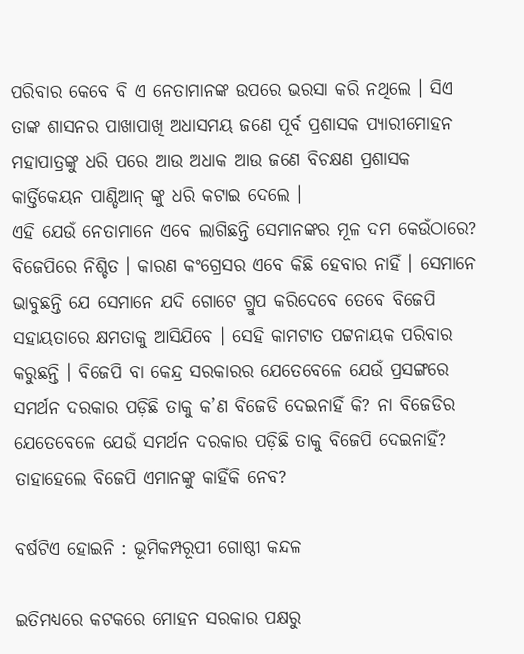ପରିବାର କେବେ ବି ଏ ନେତାମାନଙ୍କ ଉପରେ ଭରସା କରି ନଥିଲେ । ସିଏ ତାଙ୍କ ଶାସନର ପାଖାପାଖି ଅଧାସମୟ ଜଣେ ପୂର୍ବ ପ୍ରଶାସକ ପ୍ୟାରୀମୋହନ ମହାପାତ୍ରଙ୍କୁ ଧରି ପରେ ଆଉ ଅଧାକ ଆଉ ଜଣେ ବିଚକ୍ଷଣ ପ୍ରଶାସକ କାର୍ତ୍ତିକେୟନ ପାଣ୍ଡିଆନ୍ ଙ୍କୁ ଧରି କଟାଇ ଦେଲେ ।
ଏହି ଯେଉଁ ନେତାମାନେ ଏବେ ଲାଗିଛନ୍ତି ସେମାନଙ୍କର ମୂଳ ଦମ କେଉଁଠାରେ? ବିଜେପିରେ ନିଶ୍ଚିତ । କାରଣ କଂଗ୍ରେସର ଏବେ କିଛି ହେବାର ନାହିଁ । ସେମାନେ ଭାବୁଛନ୍ତି ଯେ ସେମାନେ ଯଦି ଗୋଟେ ଗ୍ରୁପ କରିଦେବେ ତେବେ ବିଜେପି ସହାୟତାରେ କ୍ଷମତାକୁ ଆସିଯିବେ । ସେହି କାମଟାତ ପଟ୍ଟନାୟକ ପରିବାର କରୁଛନ୍ତି । ବିଜେପି ବା କେନ୍ଦ୍ର ସରକାରର ଯେତେବେଳେ ଯେଉଁ ପ୍ରସଙ୍ଗରେ ସମର୍ଥନ ଦରକାର ପଡ଼ିଛି ତାକୁ କ’ଣ ବିଜେଡି ଦେଇନାହିଁ କି? ନା ବିଜେଡିର ଯେତେବେଳେ ଯେଉଁ ସମର୍ଥନ ଦରକାର ପଡ଼ିଛି ତାକୁ ବିଜେପି ଦେଇନାହିଁ? ତାହାହେଲେ ବିଜେପି ଏମାନଙ୍କୁ କାହିଁକି ନେବ?

ବର୍ଷଟିଏ ହୋଇନି : ଭୂମିକମ୍ପରୂପୀ ଗୋଷ୍ଠୀ କନ୍ଦଳ

ଇତିମଧ୍ୟରେ କଟକରେ ମୋହନ ସରକାର ପକ୍ଷରୁ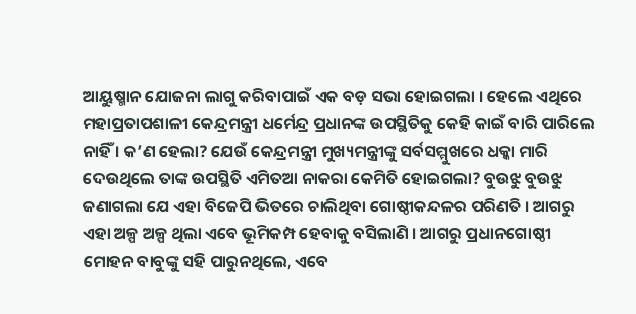ଆୟୁଷ୍ମାନ ଯୋଜନା ଲାଗୁ କରିବାପାଇଁ ଏକ ବଡ଼ ସଭା ହୋଇଗଲା । ହେଲେ ଏଥିରେ ମହାପ୍ରତାପଶାଳୀ କେନ୍ଦ୍ରମନ୍ତ୍ରୀ ଧର୍ମେନ୍ଦ୍ର ପ୍ରଧାନଙ୍କ ଉପସ୍ଥିତିକୁ କେହି କାଇଁ ବାରି ପାରିଲେ ନାହିଁ । କ’ଣ ହେଲା? ଯେଉଁ କେନ୍ଦ୍ରମନ୍ତ୍ରୀ ମୁଖ୍ୟମନ୍ତ୍ରୀଙ୍କୁ ସର୍ବସମ୍ମୁଖରେ ଧକ୍କା ମାରି ଦେଉଥିଲେ ତାଙ୍କ ଉପସ୍ଥିତି ଏମିତଆ ନାକରା କେମିତି ହୋଇଗଲା? ବୁଉଝୁ ବୁଉଝୁ ଜଣାଗଲା ଯେ ଏହା ବିଜେପି ଭିତରେ ଚାଲିଥିବା ଗୋଷ୍ଠୀକନ୍ଦଳର ପରିଣତି । ଆଗରୁ ଏହା ଅଳ୍ପ ଅଳ୍ପ ଥିଲା ଏବେ ଭୂମିକମ୍ପ ହେବାକୁ ବସିଲାଣି । ଆଗରୁ ପ୍ରଧାନଗୋଷ୍ଠୀ ମୋହନ ବାବୁଙ୍କୁ ସହି ପାରୁନଥିଲେ, ଏବେ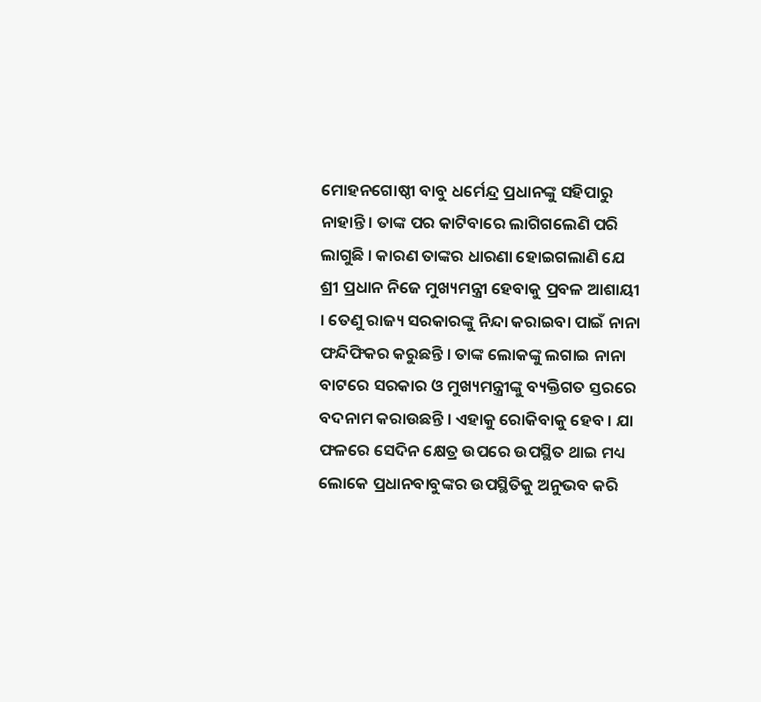ମୋହନଗୋଷ୍ଠୀ ବାବୁ ଧର୍ମେନ୍ଦ୍ର ପ୍ରଧାନଙ୍କୁ ସହିପାରୁ ନାହାନ୍ତି । ତାଙ୍କ ପର କାଟିବାରେ ଲାଗିଗଲେଣି ପରି ଲାଗୁଛି । କାରଣ ତାଙ୍କର ଧାରଣା ହୋଇଗଲାଣି ଯେ ଶ୍ରୀ ପ୍ରଧାନ ନିଜେ ମୁଖ୍ୟମନ୍ତ୍ରୀ ହେବାକୁ ପ୍ରବଳ ଆଶାୟୀ । ତେଣୁ ରାଜ୍ୟ ସରକାରଙ୍କୁ ନିନ୍ଦା କରାଇବା ପାଇଁ ନାନା ଫନ୍ଦିଫିକର କରୁଛନ୍ତି । ତାଙ୍କ ଲୋକଙ୍କୁ ଲଗାଇ ନାନା ବାଟରେ ସରକାର ଓ ମୁଖ୍ୟମନ୍ତ୍ରୀଙ୍କୁ ବ୍ୟକ୍ତିଗତ ସ୍ତରରେ ବଦନାମ କରାଉଛନ୍ତି । ଏହାକୁ ରୋକିବାକୁ ହେବ । ଯା ଫଳରେ ସେଦିନ କ୍ଷେତ୍ର ଉପରେ ଉପସ୍ଥିତ ଥାଇ ମଧ୍ୟ ଲୋକେ ପ୍ରଧାନବାବୁଙ୍କର ଉପସ୍ଥିତିକୁ ଅନୁଭବ କରି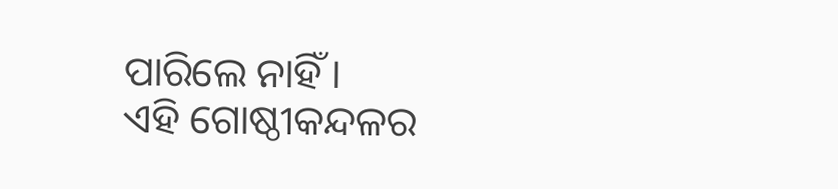ପାରିଲେ ନାହିଁ ।
ଏହି ଗୋଷ୍ଠୀକନ୍ଦଳର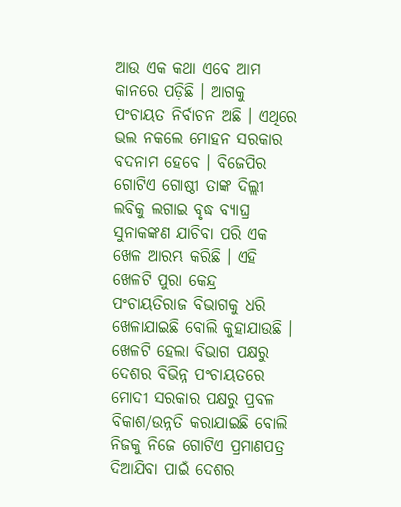ଆଉ ଏକ କଥା ଏବେ ଆମ କାନରେ ପଡ଼ିଛି । ଆଗକୁ ପଂଚାୟତ ନିର୍ବାଚନ ଅଛି । ଏଥିରେ ଭଲ ନକଲେ ମୋହନ ସରକାର ବଦନାମ ହେବେ । ବିଜେପିର ଗୋଟିଏ ଗୋଷ୍ଠୀ ତାଙ୍କ ଦିଲ୍ଲୀ ଲବିକୁ ଲଗାଇ ବୃଦ୍ଧ ବ୍ୟାଘ୍ର ସୁନାକଙ୍କଣ ଯାଚିବା ପରି ଏକ ଖେଳ ଆରମ୍ଭ କରିଛି । ଏହି ଖେଳଟି ପୁରା କେନ୍ଦ୍ର ପଂଚାୟତିରାଜ ବିଭାଗକୁ ଧରି ଖେଳାଯାଇଛି ବୋଲି କୁହାଯାଉଛି । ଖେଳଟି ହେଲା ବିଭାଗ ପକ୍ଷରୁ ଦେଶର ବିଭିନ୍ନ ପଂଚାୟତରେ ମୋଦୀ ସରକାର ପକ୍ଷରୁ ପ୍ରବଳ ବିକାଶ/ଉନ୍ନତି କରାଯାଇଛି ବୋଲି ନିଜକୁ ନିଜେ ଗୋଟିଏ ପ୍ରମାଣପତ୍ର ଦିଆଯିବା ପାଇଁ ଦେଶର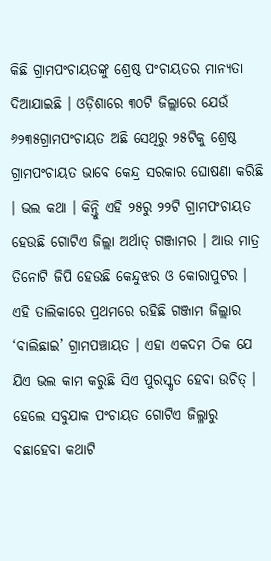କିଛି ଗ୍ରାମପଂଚାୟତଙ୍କୁ ଶ୍ରେଷ୍ଠ ପଂଚାୟତର ମାନ୍ୟତା ଦିଆଯାଇଛି । ଓଡ଼ିଶାରେ ୩୦ଟି ଜିଲ୍ଲାରେ ଯେଉଁ ୬୨୩୫ଗ୍ରାମପଂଚାୟତ ଅଛି ସେଥିରୁ ୨୫ଟିକୁ ଶ୍ରେଷ୍ଠ ଗ୍ରାମପଂଚାୟତ ଭାବେ କେନ୍ଦ୍ର ସରକାର ଘୋଷଣା କରିଛି । ଭଲ କଥା । କିନ୍ତୁି ଏହି ୨୫ରୁ ୨୨ଟି ଗ୍ରାମପଂଚାୟତ ହେଉଛି ଗୋଟିଏ ଜିଲ୍ଲା ଅର୍ଥାତ୍ ଗଞ୍ଜାମର । ଆଉ ମାତ୍ର ତିନୋଟି ଜିପି ହେଉଛି କେନ୍ଦୁଝର ଓ କୋରାପୁଟର । ଏହି ତାଲିକାରେ ପ୍ରଥମରେ ରହିଛି ଗଞ୍ଜାମ ଜିଲ୍ଲାର ‘ବାଲିଛାଇ’ ଗ୍ରାମପଞ୍ଚାୟତ । ଏହା ଏକଦମ ଠିକ ଯେ ଯିଏ ଭଲ କାମ କରୁଛି ସିଏ ପୁରସ୍କୃତ ହେବା ଉଚିତ୍ । ହେଲେ ସବୁଯାକ ପଂଚାୟତ ଗୋଟିଏ ଜିଲ୍ଳାରୁ ବଛାହେବା କଥାଟି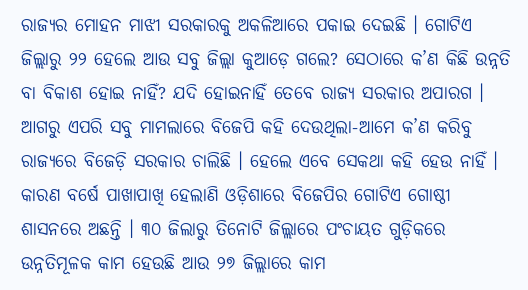ରାଜ୍ୟର ମୋହନ ମାଝୀ ସରକାରକୁ ଅକଳିଆରେ ପକାଇ ଦେଇଛି । ଗୋଟିଏ ଜିଲ୍ଲାରୁ ୨୨ ହେଲେ ଆଉ ସବୁ ଜିଲ୍ଲା କୁଆଡ଼େ ଗଲେ? ସେଠାରେ କ’ଣ କିଛି ଉନ୍ନତି ବା ବିକାଶ ହୋଇ ନାହିଁ? ଯଦି ହୋଇନାହିଁ ତେବେ ରାଜ୍ୟ ସରକାର ଅପାରଗ । ଆଗରୁ ଏପରି ସବୁ ମାମଲାରେ ବିଜେପି କହି ଦେଉଥିଲା-ଆମେ କ’ଣ କରିବୁ ରାଜ୍ୟରେ ବିଜେଡ଼ି ସରକାର ଚାଲିଛି । ହେଲେ ଏବେ ସେକଥା କହି ହେଉ ନାହିଁ । କାରଣ ବର୍ଷେ ପାଖାପାଖି ହେଲାଣି ଓଡ଼ିଶାରେ ବିଜେପିର ଗୋଟିଏ ଗୋଷ୍ଠୀ ଶାସନରେ ଅଛନ୍ତି । ୩୦ ଜିଲାରୁ ତିନୋଟି ଜିଲ୍ଲାରେ ପଂଚାୟତ ଗୁଡ଼ିକରେ ଉନ୍ନତିମୂଳକ କାମ ହେଉଛି ଆଉ ୨୭ ଜିଲ୍ଲାରେ କାମ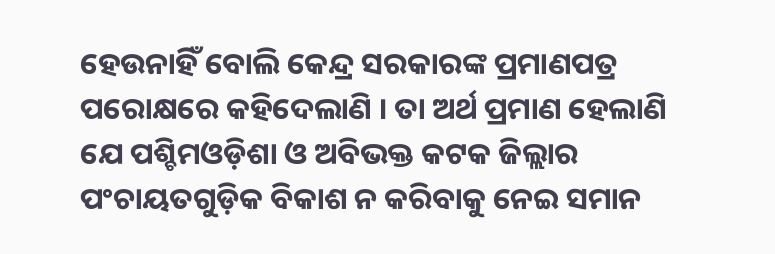ହେଉନାହିଁ ବୋଲି କେନ୍ଦ୍ର ସରକାରଙ୍କ ପ୍ରମାଣପତ୍ର ପରୋକ୍ଷରେ କହିଦେଲାଣି । ତା ଅର୍ଥ ପ୍ରମାଣ ହେଲାଣି ଯେ ପଶ୍ଚିମଓଡ଼ିଶା ଓ ଅବିଭକ୍ତ କଟକ ଜିଲ୍ଲାର ପଂଚାୟତଗୁଡ଼ିକ ବିକାଶ ନ କରିବାକୁ ନେଇ ସମାନ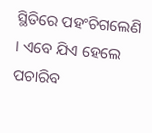ସ୍ଥିତିରେ ପହଂଚିଗଲେଣି । ଏବେ ଯିଏ ହେଲେ ପଚାରିବ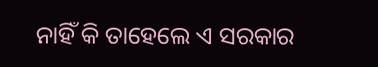ନାହିଁ କି ତାହେଲେ ଏ ସରକାର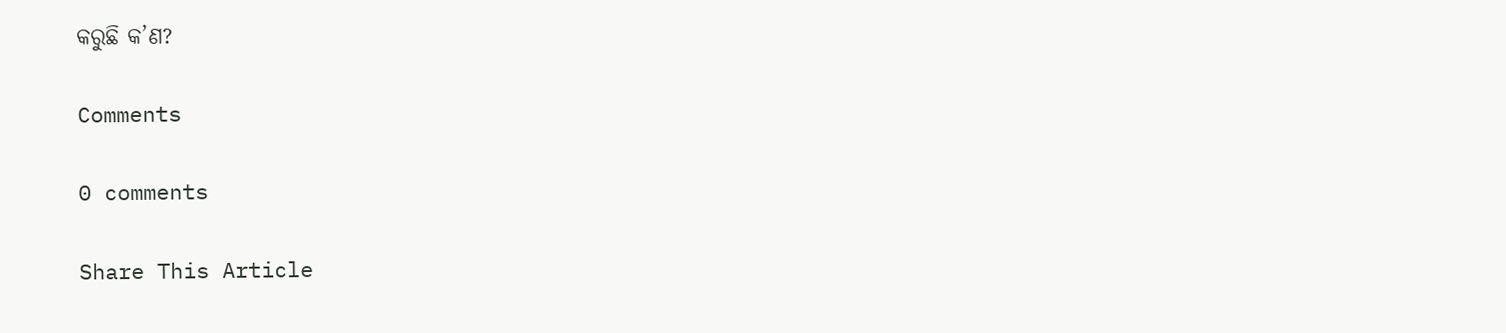କରୁଛି କ’ଣ?

Comments

0 comments

Share This Article